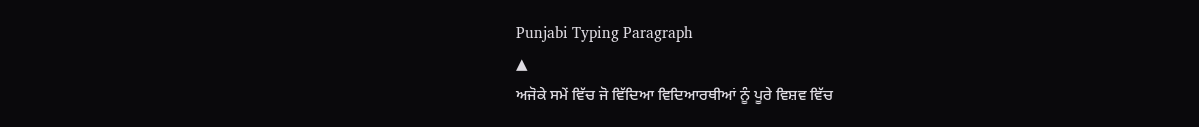Punjabi Typing Paragraph
▲
ਅਜੋਕੇ ਸਮੇਂ ਵਿੱਚ ਜੋ ਵਿੱਦਿਆ ਵਿਦਿਆਰਥੀਆਂ ਨੂੰ ਪੂਰੇ ਵਿਸ਼ਵ ਵਿੱਚ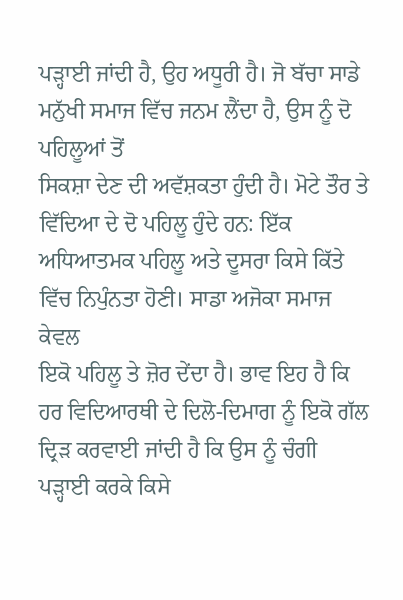ਪੜ੍ਹਾਈ ਜਾਂਦੀ ਹੈ, ਉਹ ਅਧੂਰੀ ਹੈ। ਜੋ ਬੱਚਾ ਸਾਡੇ ਮਨੁੱਖੀ ਸਮਾਜ ਵਿੱਚ ਜਨਮ ਲੈਂਦਾ ਹੈ, ਉਸ ਨੂੰ ਦੋ ਪਹਿਲੂਆਂ ਤੋਂ
ਸਿਕਸ਼ਾ ਦੇਣ ਦੀ ਅਵੱਸ਼ਕਤਾ ਹੁੰਦੀ ਹੈ। ਮੋਟੇ ਤੌਰ ਤੇ ਵਿੱਦਿਆ ਦੇ ਦੋ ਪਹਿਲੂ ਹੁੰਦੇ ਹਨ: ਇੱਕ ਅਧਿਆਤਮਕ ਪਹਿਲੂ ਅਤੇ ਦੂਸਰਾ ਕਿਸੇ ਕਿੱਤੇ ਵਿੱਚ ਨਿਪੁੰਨਤਾ ਹੋਣੀ। ਸਾਡਾ ਅਜੋਕਾ ਸਮਾਜ ਕੇਵਲ
ਇਕੋ ਪਹਿਲੂ ਤੇ ਜ਼ੋਰ ਦੇਂਦਾ ਹੈ। ਭਾਵ ਇਹ ਹੈ ਕਿ ਹਰ ਵਿਦਿਆਰਥੀ ਦੇ ਦਿਲੋ-ਦਿਮਾਗ ਨੂੰ ਇਕੋ ਗੱਲ ਦ੍ਰਿੜ ਕਰਵਾਈ ਜਾਂਦੀ ਹੈ ਕਿ ਉਸ ਨੂੰ ਚੰਗੀ ਪੜ੍ਹਾਈ ਕਰਕੇ ਕਿਸੇ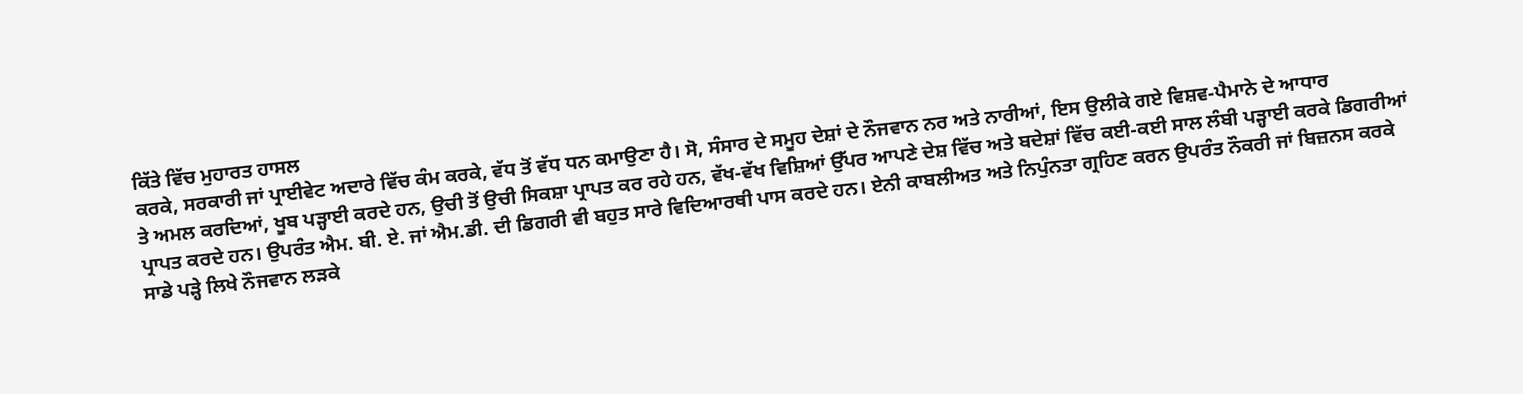ਕਿੱਤੇ ਵਿੱਚ ਮੁਹਾਰਤ ਹਾਸਲ
ਕਰਕੇ, ਸਰਕਾਰੀ ਜਾਂ ਪ੍ਰਾਈਵੇਟ ਅਦਾਰੇ ਵਿੱਚ ਕੰਮ ਕਰਕੇ, ਵੱਧ ਤੋਂ ਵੱਧ ਧਨ ਕਮਾਉਣਾ ਹੈ। ਸੋ, ਸੰਸਾਰ ਦੇ ਸਮੂਹ ਦੇਸ਼ਾਂ ਦੇ ਨੌਜਵਾਨ ਨਰ ਅਤੇ ਨਾਰੀਆਂ, ਇਸ ਉਲੀਕੇ ਗਏ ਵਿਸ਼ਵ-ਪੈਮਾਨੇ ਦੇ ਆਧਾਰ
ਤੇ ਅਮਲ ਕਰਦਿਆਂ, ਖੂਬ ਪੜ੍ਹਾਈ ਕਰਦੇ ਹਨ, ਉਚੀ ਤੋਂ ਉਚੀ ਸਿਕਸ਼ਾ ਪ੍ਰਾਪਤ ਕਰ ਰਹੇ ਹਨ, ਵੱਖ-ਵੱਖ ਵਿਸ਼ਿਆਂ ਉੱਪਰ ਆਪਣੇ ਦੇਸ਼ ਵਿੱਚ ਅਤੇ ਬਦੇਸ਼ਾਂ ਵਿੱਚ ਕਈ-ਕਈ ਸਾਲ ਲੰਬੀ ਪੜ੍ਹਾਈ ਕਰਕੇ ਡਿਗਰੀਆਂ
ਪ੍ਰਾਪਤ ਕਰਦੇ ਹਨ। ਉਪਰੰਤ ਐਮ. ਬੀ. ਏ. ਜਾਂ ਐਮ.ਡੀ. ਦੀ ਡਿਗਰੀ ਵੀ ਬਹੁਤ ਸਾਰੇ ਵਿਦਿਆਰਥੀ ਪਾਸ ਕਰਦੇ ਹਨ। ਏਨੀ ਕਾਬਲੀਅਤ ਅਤੇ ਨਿਪੁੰਨਤਾ ਗ੍ਰਹਿਣ ਕਰਨ ਉਪਰੰਤ ਨੌਕਰੀ ਜਾਂ ਬਿਜ਼ਨਸ ਕਰਕੇ
ਸਾਡੇ ਪੜ੍ਹੇ ਲਿਖੇ ਨੌਜਵਾਨ ਲੜਕੇ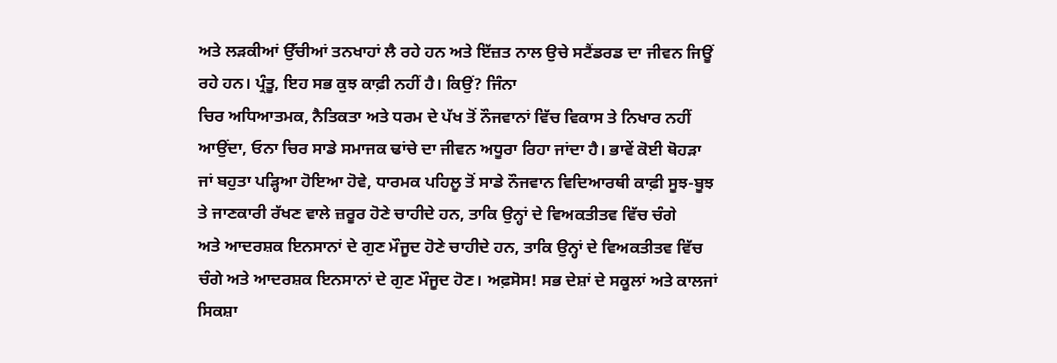ਅਤੇ ਲੜਕੀਆਂ ਉੱਚੀਆਂ ਤਨਖਾਹਾਂ ਲੈ ਰਹੇ ਹਨ ਅਤੇ ਇੱਜ਼ਤ ਨਾਲ ਉਚੇ ਸਟੈਂਡਰਡ ਦਾ ਜੀਵਨ ਜਿਊਂ ਰਹੇ ਹਨ। ਪ੍ਰੰਤੂ, ਇਹ ਸਭ ਕੁਝ ਕਾਫ਼ੀ ਨਹੀਂ ਹੈ। ਕਿਉਂ? ਜਿੰਨਾ
ਚਿਰ ਅਧਿਆਤਮਕ, ਨੈਤਿਕਤਾ ਅਤੇ ਧਰਮ ਦੇ ਪੱਖ ਤੋਂ ਨੌਜਵਾਨਾਂ ਵਿੱਚ ਵਿਕਾਸ ਤੇ ਨਿਖਾਰ ਨਹੀਂ ਆਉਂਦਾ, ਓਨਾ ਚਿਰ ਸਾਡੇ ਸਮਾਜਕ ਢਾਂਚੇ ਦਾ ਜੀਵਨ ਅਧੂਰਾ ਰਿਹਾ ਜਾਂਦਾ ਹੈ। ਭਾਵੇਂ ਕੋਈ ਥੋਹੜਾ
ਜਾਂ ਬਹੁਤਾ ਪੜ੍ਹਿਆ ਹੋਇਆ ਹੋਵੇ, ਧਾਰਮਕ ਪਹਿਲੂ ਤੋਂ ਸਾਡੇ ਨੌਜਵਾਨ ਵਿਦਿਆਰਥੀ ਕਾਫ਼ੀ ਸੂਝ-ਬੂਝ ਤੇ ਜਾਣਕਾਰੀ ਰੱਖਣ ਵਾਲੇ ਜ਼ਰੂਰ ਹੋਣੇ ਚਾਹੀਦੇ ਹਨ, ਤਾਕਿ ਉਨ੍ਹਾਂ ਦੇ ਵਿਅਕਤੀਤਵ ਵਿੱਚ ਚੰਗੇ
ਅਤੇ ਆਦਰਸ਼ਕ ਇਨਸਾਨਾਂ ਦੇ ਗੁਣ ਮੌਜੂਦ ਹੋਣੇ ਚਾਹੀਦੇ ਹਨ, ਤਾਕਿ ਉਨ੍ਹਾਂ ਦੇ ਵਿਅਕਤੀਤਵ ਵਿੱਚ ਚੰਗੇ ਅਤੇ ਆਦਰਸ਼ਕ ਇਨਸਾਨਾਂ ਦੇ ਗੁਣ ਮੌਜੂਦ ਹੋਣ। ਅਫ਼ਸੋਸ! ਸਭ ਦੇਸ਼ਾਂ ਦੇ ਸਕੂਲਾਂ ਅਤੇ ਕਾਲਜਾਂ
ਸਿਕਸ਼ਾ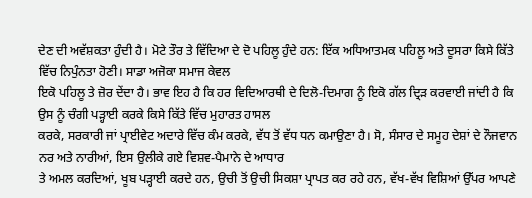ਦੇਣ ਦੀ ਅਵੱਸ਼ਕਤਾ ਹੁੰਦੀ ਹੈ। ਮੋਟੇ ਤੌਰ ਤੇ ਵਿੱਦਿਆ ਦੇ ਦੋ ਪਹਿਲੂ ਹੁੰਦੇ ਹਨ: ਇੱਕ ਅਧਿਆਤਮਕ ਪਹਿਲੂ ਅਤੇ ਦੂਸਰਾ ਕਿਸੇ ਕਿੱਤੇ ਵਿੱਚ ਨਿਪੁੰਨਤਾ ਹੋਣੀ। ਸਾਡਾ ਅਜੋਕਾ ਸਮਾਜ ਕੇਵਲ
ਇਕੋ ਪਹਿਲੂ ਤੇ ਜ਼ੋਰ ਦੇਂਦਾ ਹੈ। ਭਾਵ ਇਹ ਹੈ ਕਿ ਹਰ ਵਿਦਿਆਰਥੀ ਦੇ ਦਿਲੋ-ਦਿਮਾਗ ਨੂੰ ਇਕੋ ਗੱਲ ਦ੍ਰਿੜ ਕਰਵਾਈ ਜਾਂਦੀ ਹੈ ਕਿ ਉਸ ਨੂੰ ਚੰਗੀ ਪੜ੍ਹਾਈ ਕਰਕੇ ਕਿਸੇ ਕਿੱਤੇ ਵਿੱਚ ਮੁਹਾਰਤ ਹਾਸਲ
ਕਰਕੇ, ਸਰਕਾਰੀ ਜਾਂ ਪ੍ਰਾਈਵੇਟ ਅਦਾਰੇ ਵਿੱਚ ਕੰਮ ਕਰਕੇ, ਵੱਧ ਤੋਂ ਵੱਧ ਧਨ ਕਮਾਉਣਾ ਹੈ। ਸੋ, ਸੰਸਾਰ ਦੇ ਸਮੂਹ ਦੇਸ਼ਾਂ ਦੇ ਨੌਜਵਾਨ ਨਰ ਅਤੇ ਨਾਰੀਆਂ, ਇਸ ਉਲੀਕੇ ਗਏ ਵਿਸ਼ਵ-ਪੈਮਾਨੇ ਦੇ ਆਧਾਰ
ਤੇ ਅਮਲ ਕਰਦਿਆਂ, ਖੂਬ ਪੜ੍ਹਾਈ ਕਰਦੇ ਹਨ, ਉਚੀ ਤੋਂ ਉਚੀ ਸਿਕਸ਼ਾ ਪ੍ਰਾਪਤ ਕਰ ਰਹੇ ਹਨ, ਵੱਖ-ਵੱਖ ਵਿਸ਼ਿਆਂ ਉੱਪਰ ਆਪਣੇ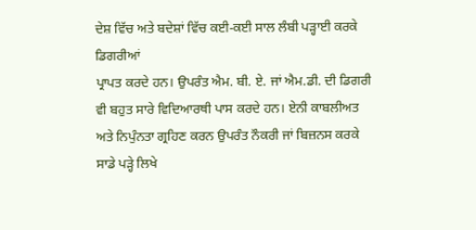ਦੇਸ਼ ਵਿੱਚ ਅਤੇ ਬਦੇਸ਼ਾਂ ਵਿੱਚ ਕਈ-ਕਈ ਸਾਲ ਲੰਬੀ ਪੜ੍ਹਾਈ ਕਰਕੇ ਡਿਗਰੀਆਂ
ਪ੍ਰਾਪਤ ਕਰਦੇ ਹਨ। ਉਪਰੰਤ ਐਮ. ਬੀ. ਏ. ਜਾਂ ਐਮ.ਡੀ. ਦੀ ਡਿਗਰੀ ਵੀ ਬਹੁਤ ਸਾਰੇ ਵਿਦਿਆਰਥੀ ਪਾਸ ਕਰਦੇ ਹਨ। ਏਨੀ ਕਾਬਲੀਅਤ ਅਤੇ ਨਿਪੁੰਨਤਾ ਗ੍ਰਹਿਣ ਕਰਨ ਉਪਰੰਤ ਨੌਕਰੀ ਜਾਂ ਬਿਜ਼ਨਸ ਕਰਕੇ
ਸਾਡੇ ਪੜ੍ਹੇ ਲਿਖੇ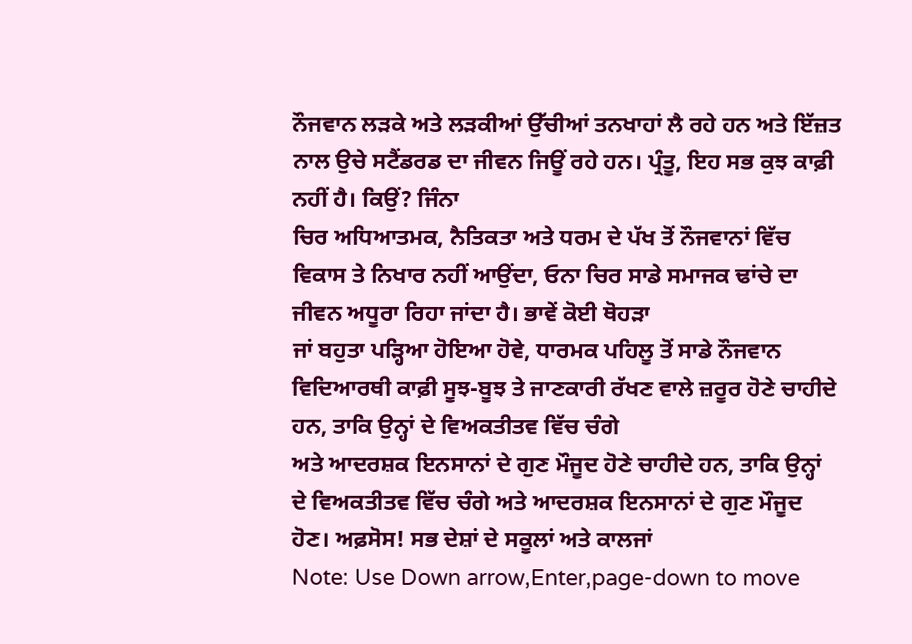ਨੌਜਵਾਨ ਲੜਕੇ ਅਤੇ ਲੜਕੀਆਂ ਉੱਚੀਆਂ ਤਨਖਾਹਾਂ ਲੈ ਰਹੇ ਹਨ ਅਤੇ ਇੱਜ਼ਤ ਨਾਲ ਉਚੇ ਸਟੈਂਡਰਡ ਦਾ ਜੀਵਨ ਜਿਊਂ ਰਹੇ ਹਨ। ਪ੍ਰੰਤੂ, ਇਹ ਸਭ ਕੁਝ ਕਾਫ਼ੀ ਨਹੀਂ ਹੈ। ਕਿਉਂ? ਜਿੰਨਾ
ਚਿਰ ਅਧਿਆਤਮਕ, ਨੈਤਿਕਤਾ ਅਤੇ ਧਰਮ ਦੇ ਪੱਖ ਤੋਂ ਨੌਜਵਾਨਾਂ ਵਿੱਚ ਵਿਕਾਸ ਤੇ ਨਿਖਾਰ ਨਹੀਂ ਆਉਂਦਾ, ਓਨਾ ਚਿਰ ਸਾਡੇ ਸਮਾਜਕ ਢਾਂਚੇ ਦਾ ਜੀਵਨ ਅਧੂਰਾ ਰਿਹਾ ਜਾਂਦਾ ਹੈ। ਭਾਵੇਂ ਕੋਈ ਥੋਹੜਾ
ਜਾਂ ਬਹੁਤਾ ਪੜ੍ਹਿਆ ਹੋਇਆ ਹੋਵੇ, ਧਾਰਮਕ ਪਹਿਲੂ ਤੋਂ ਸਾਡੇ ਨੌਜਵਾਨ ਵਿਦਿਆਰਥੀ ਕਾਫ਼ੀ ਸੂਝ-ਬੂਝ ਤੇ ਜਾਣਕਾਰੀ ਰੱਖਣ ਵਾਲੇ ਜ਼ਰੂਰ ਹੋਣੇ ਚਾਹੀਦੇ ਹਨ, ਤਾਕਿ ਉਨ੍ਹਾਂ ਦੇ ਵਿਅਕਤੀਤਵ ਵਿੱਚ ਚੰਗੇ
ਅਤੇ ਆਦਰਸ਼ਕ ਇਨਸਾਨਾਂ ਦੇ ਗੁਣ ਮੌਜੂਦ ਹੋਣੇ ਚਾਹੀਦੇ ਹਨ, ਤਾਕਿ ਉਨ੍ਹਾਂ ਦੇ ਵਿਅਕਤੀਤਵ ਵਿੱਚ ਚੰਗੇ ਅਤੇ ਆਦਰਸ਼ਕ ਇਨਸਾਨਾਂ ਦੇ ਗੁਣ ਮੌਜੂਦ ਹੋਣ। ਅਫ਼ਸੋਸ! ਸਭ ਦੇਸ਼ਾਂ ਦੇ ਸਕੂਲਾਂ ਅਤੇ ਕਾਲਜਾਂ
Note: Use Down arrow,Enter,page-down to move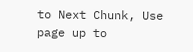to Next Chunk, Use page up to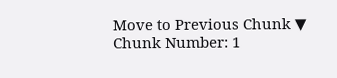Move to Previous Chunk ▼
Chunk Number: 1